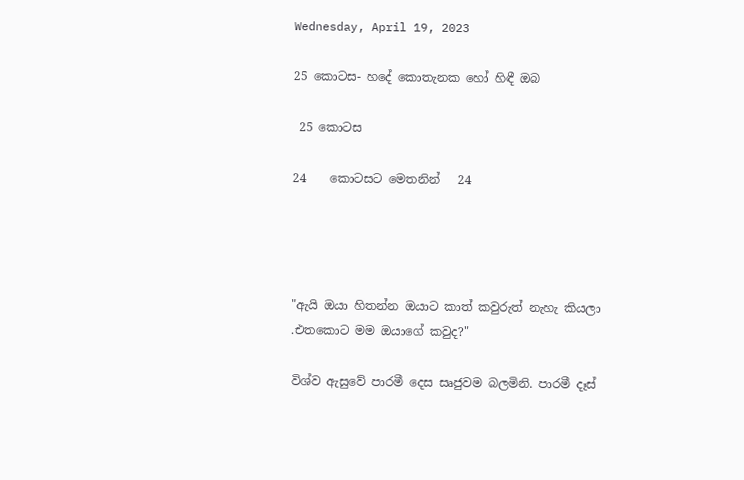Wednesday, April 19, 2023

25 කොටස- හදේ කොතැනක හෝ හිඳී ඔබ

 25 කොටස

24    කොටසට මෙතනින්   24




"ඇයි ඔයා හිතන්න ඔයාට කාත් කවුරුත් නැහැ කියලා .එතකොට මම ඔයාගේ කවුද?"

විශ්ව ඇසුවේ පාරමී දෙස සෘජුවම බලමිනි. පාරමී දෑස්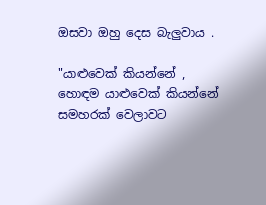ඔසවා ඔහු දෙස බැලුවාය .

"යාළුවෙක් කියන්නේ , හොඳම යාළුවෙක් කියන්නේ සමහරක් වෙලාවට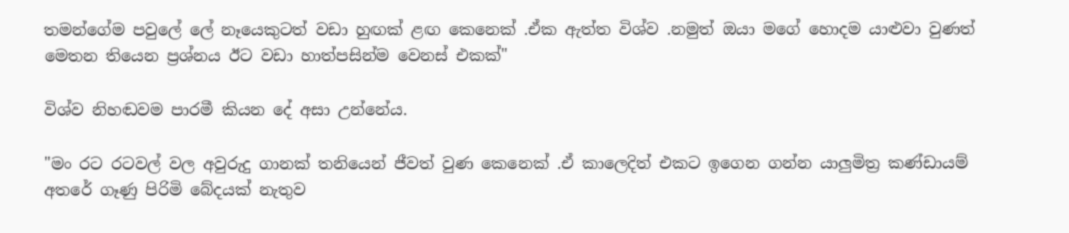තමන්ගේම පවුලේ ලේ නෑයෙකුටත් වඩා හුඟක් ළඟ කෙනෙක් .ඒක ඇත්ත විශ්ව .නමුත් ඔයා මගේ හොදම යාළුවා වුණත් මෙතන තියෙන ප්‍රශ්නය ඊට වඩා හාත්පසින්ම වෙනස් එකක්"

විශ්ව නිහඬවම පාරමී කියන දේ අසා උන්නේය.

"මං රට රටවල් වල අවුරුදු ගානක් තනියෙන් ජීවත් වුණ කෙනෙක් .ඒ කාලෙදිත් එකට ඉගෙන ගන්න යාලුමිත්‍ර කණ්ඩායම් අතරේ ගෑණු පිරිමි බේදයක් නැතුව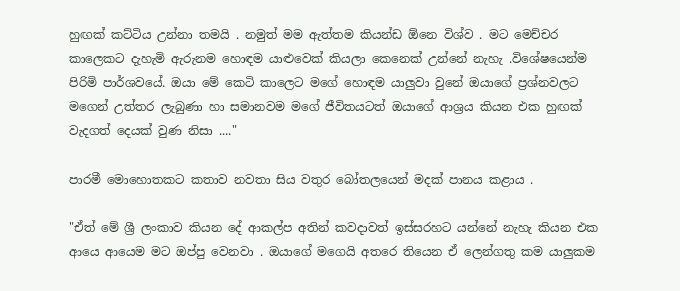හුඟක් කට්ටිය උන්නා තමයි . නමුත් මම ඇත්තම කියන්ඩ ඕනෙ විශ්ව . මට මෙච්චර කාලෙකට දැහැමි ඇරුනම හොඳම යාළුවෙක් කියලා කෙනෙක් උන්නේ නැහැ .විශේෂයෙන්ම පිරිමි පාර්ශවයේ. ඔයා මේ කෙටි කාලෙට මගේ හොඳම යාලුවා වුනේ ඔයාගේ ප්‍රශ්නවලට මගෙන් උත්තර ලැබුණා හා සමානවම මගේ ජීවිතයටත් ඔයාගේ ආශ්‍රය කියන එක හුඟක් වැදගත් දෙයක් වුණ නිසා ...."

පාරමී මොහොතකට කතාව නවතා සිය වතුර බෝතලයෙන් මදක් පානය කළාය .

"ඒත් මේ ශ්‍රී ලංකාව කියන දේ ආකල්ප අතින් කවදාවත් ඉස්සරහට යන්නේ නැහැ කියන එක ආයෙ ආයෙම මට ඔප්පු වෙනවා . ඔයාගේ මගෙයි අතරෙ තියෙන ඒ ලෙන්ගතු කම යාලුකම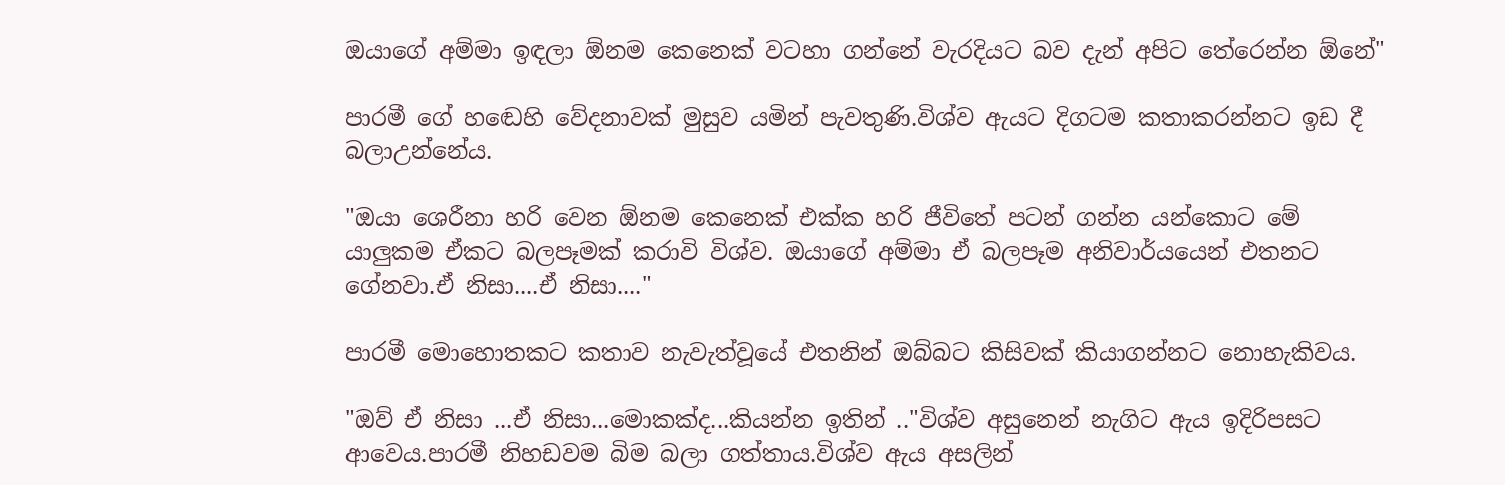ඔයාගේ අම්මා ඉඳලා ඕනම කෙනෙක් වටහා ගන්නේ වැරදියට බව දැන් අපිට තේරෙන්න ඕනේ"

පාරමී ගේ හඬෙහි වේදනාවක් මුසුව යමින් පැවතුණි.විශ්ව ඇයට දිගටම කතාකරන්නට ඉඩ දී බලාඋන්නේය.

"ඔයා ශෙරීනා හරි වෙන ඕනම කෙනෙක් එක්ක හරි ජීවිතේ පටන් ගන්න යන්කොට මේ යාලුකම ඒකට බලපෑමක් කරාවි විශ්ව. ඔයාගේ අම්මා ඒ බලපෑම අනිවාර්යයෙන් එතනට ගේනවා.ඒ නිසා....ඒ නිසා...."

පාරමී මොහොතකට කතාව නැවැත්වූයේ එතනින් ඔබ්බට කිසිවක් කියාගන්නට නොහැකිවය.

"ඔව් ඒ නිසා ...ඒ නිසා...මොකක්ද...කියන්න ඉතින් .."විශ්ව අසුනෙන් නැගිට ඇය ඉදිරිපසට ආවෙය.පාරමී නිහඩවම බිම බලා ගත්තාය.විශ්ව ඇය අසලින්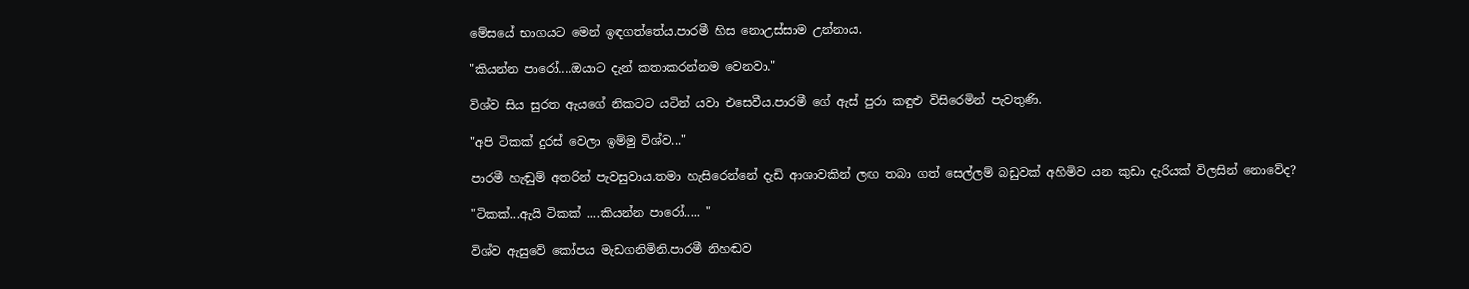මේසයේ භාගයට මෙන් ඉඳගත්තේය.පාරමී හිස නොඋස්සාම උන්නාය.

"කියන්න පාරෝ....ඔයාට දැන් කතාකරන්නම වෙනවා."

විශ්ව සිය සුරත ඇයගේ නිකටට යටින් යවා එසෙවීය.පාරමී ගේ ඇස් පුරා කඳුළු විසිරෙමින් පැවතුණි.

"අපි ටිකක් දුරස් වෙලා ඉම්මු විශ්ව..."

පාරමී හැඬුම් අතරින් පැවසුවාය.තමා හැසිරෙන්නේ දැඩි ආශාවකින් ලඟ තබා ගත් සෙල්ලම් බඩුවක් අහිමිව යන කුඩා දැරියක් විලසින් නොවේද?

"ටිකක්...ඇයි ටිකක් ....කියන්න පාරෝ..... "

විශ්ව ඇසුවේ කෝපය මැඩගනිමිනි.පාරමී නිහඬව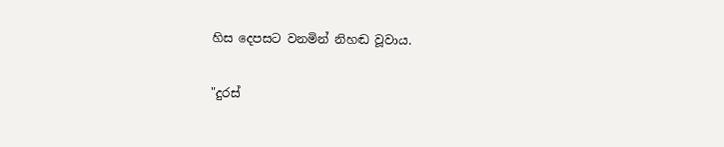හිස දෙපසට වනමින් නිහඬ වූවාය.

"දුරස්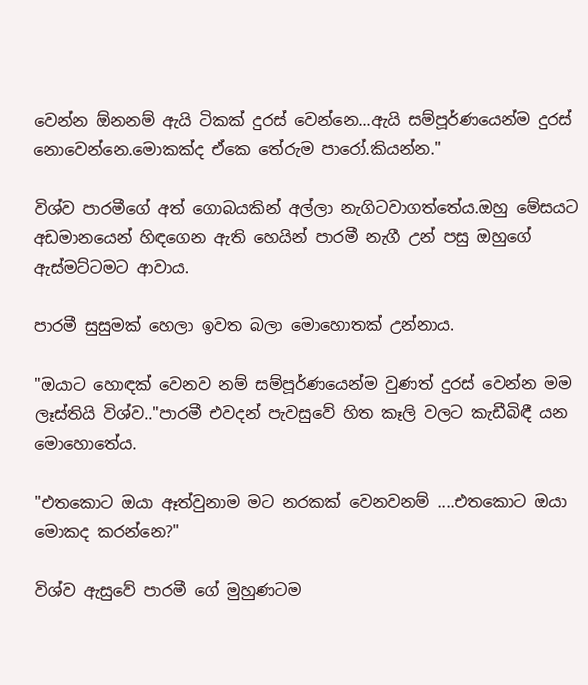වෙන්න ඕනනම් ඇයි ටිකක් දුරස් වෙන්නෙ...ඇයි සම්පූර්ණයෙන්ම දුරස් නොවෙන්නෙ.මොකක්ද ඒකෙ තේරුම පාරෝ.කියන්න."

විශ්ව පාරමීගේ අත් ගොබයකින් අල්ලා නැගිටවාගත්තේය.ඔහු මේසයට අඩමානයෙන් හිඳගෙන ඇති හෙයින් පාරමී නැගී උන් පසු ඔහුගේ ඇස්මට්ටමට ආවාය.

පාරමී සුසුමක් හෙලා ඉවත බලා මොහොතක් උන්නාය.

"ඔයාට හොඳක් වෙනව නම් සම්පූර්ණයෙන්ම වුණත් දුරස් වෙන්න මම ලෑස්තියි විශ්ව.."පාරමී එවදන් පැවසුවේ හිත කෑලි වලට කැඩීබිඳී යන මොහොතේය.

"එතකොට ඔයා ඈත්වුනාම මට නරකක් වෙනවනම් ....එතකොට ඔයා මොකද කරන්නෙ?"

විශ්ව ඇසුවේ පාරමී ගේ මුහුණටම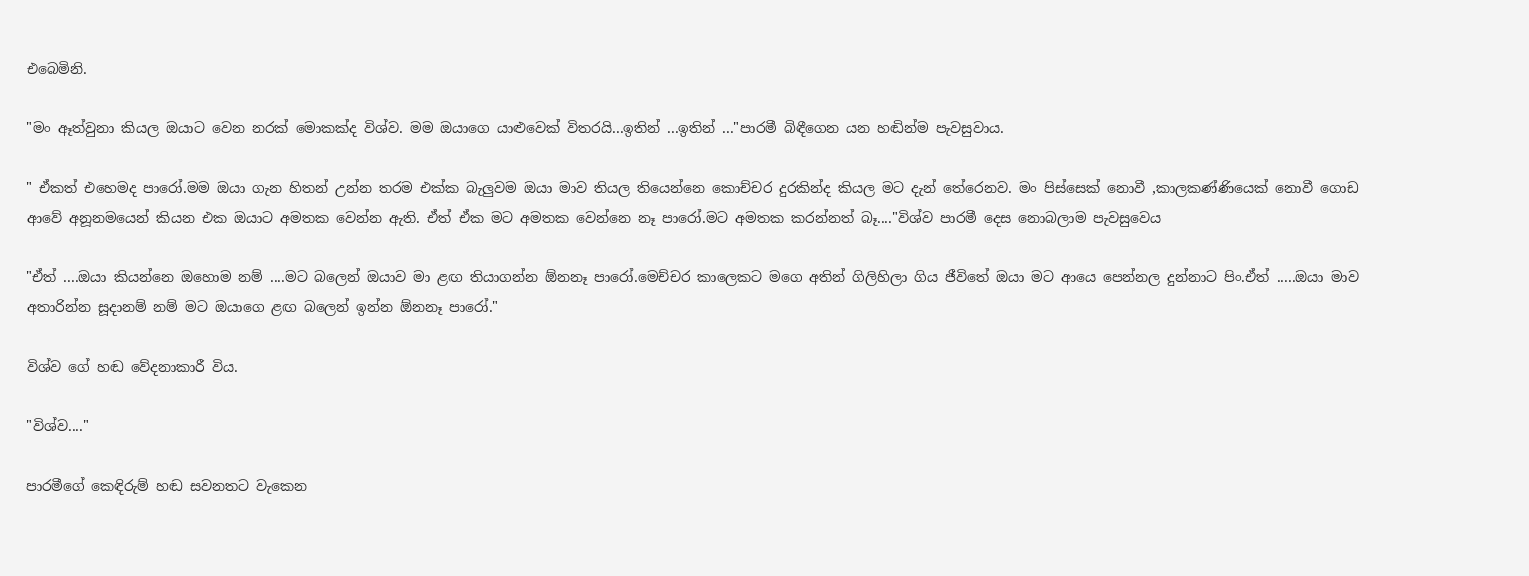එබෙමිනි.

"මං ඈත්වුනා කියල ඔයාට වෙන නරක් මොකක්ද විශ්ව. මම ඔයාගෙ යාළුවෙක් විතරයි...ඉතින් ...ඉතින් ..."පාරමී බිඳීගෙන යන හඬින්ම පැවසුවාය.

" ඒකත් එහෙමද පාරෝ.මම ඔයා ගැන හිතන් උන්න තරම එක්ක බැලුවම ඔයා මාව තියල තියෙන්නෙ කොච්චර දුරකින්ද කියල මට දැන් තේරෙනව. මං පිස්සෙක් නොවී ,කාලකණ්ණියෙක් නොවී ගොඩ ආවේ අනූනමයෙන් කියන එක ඔයාට අමතක වෙන්න ඇති. ඒත් ඒක මට අමතක වෙන්නෙ නෑ පාරෝ.මට අමතක කරන්නත් බෑ...."විශ්ව පාරමී දෙස නොබලාම පැවසුවෙය

"ඒත් ....ඔයා කියන්නෙ ඔහොම නම් ....මට බලෙන් ඔයාව මා ළඟ තියාගන්න ඕනනෑ පාරෝ.මෙච්චර කාලෙකට මගෙ අතින් ගිලිහිලා ගිය ජීවිතේ ඔයා මට ආයෙ පෙන්නල දුන්නාට පිං.ඒත් .....ඔයා මාව අතාරින්න සූදානම් නම් මට ඔයාගෙ ළඟ බලෙන් ඉන්න ඕනනෑ පාරෝ."

විශ්ව ගේ හඬ වේදනාකාරී විය.

"විශ්ව...."

පාරමීගේ කෙඳිරුම් හඬ සවනතට වැකෙන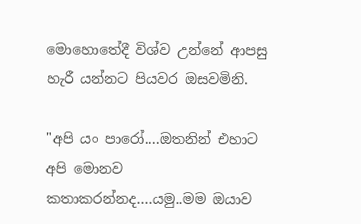මොහොතේදී විශ්ව උන්නේ ආපසු හැරී යන්නට පියවර ඔසවමිනි.

"අපි යං පාරෝ....ඔතනින් එහාට අපි මොනව කතාකරන්නද....යමු..මම ඔයාව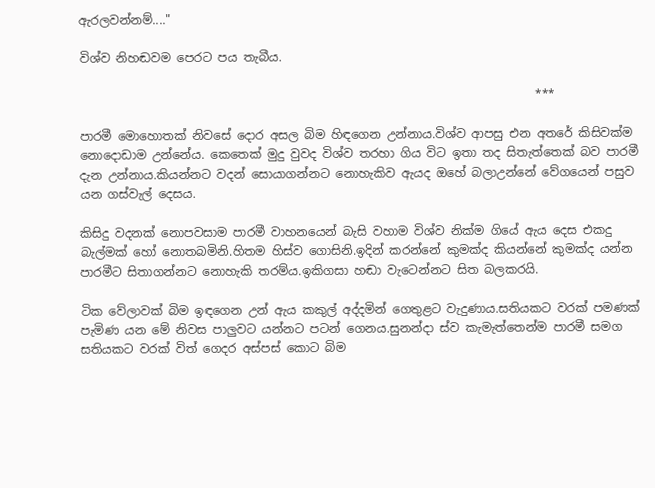ඇරලවන්නම්...."

විශ්ව නිහඬවම පෙරට පය තැබීය.

                                                                            ***

පාරමී මොහොතක් නිවසේ දොර අසල බිම හිඳගෙන උන්නාය.විශ්ව ආපසු එන අතරේ කිසිවක්ම නොදොඩාම උන්නේය. කෙතෙක් මුදු වුවද විශ්ව තරහා ගිය විට ඉතා තද සිතැත්තෙක් බව පාරමී දැන උන්නාය.කියන්නට වදන් සොයාගන්නට නොහැකිව ඇයද ඔහේ බලාඋන්නේ වේගයෙන් පසුව යන ගස්වැල් දෙසය.

කිසිදු වදනක් නොපවසාම පාරමී වාහනයෙන් බැසි වහාම විශ්ව නික්ම ගියේ ඇය දෙස එකදු බැල්මක් හෝ නොතබමිනි.හිතම හිස්ව ගොසිනි.ඉදින් කරන්නේ කුමක්ද කියන්නේ කුමක්ද යන්න පාරමීට සිතාගන්නට නොහැකි තරම්ය.ඉකිගසා හඬා වැටෙන්නට සිත බලකරයි.

ටික වේලාවක් බිම ඉඳගෙන උන් ඇය කකුල් අද්දමින් ගෙතුළට වැදුණාය.සතියකට වරක් පමණක් පැමිණ යන මේ නිවස පාලුවට යන්නට පටන් ගෙනය.සුනන්දා ස්ව කැමැත්තෙන්ම පාරමී සමග සතියකට වරක් විත් ගෙදර අස්පස් කොට බිම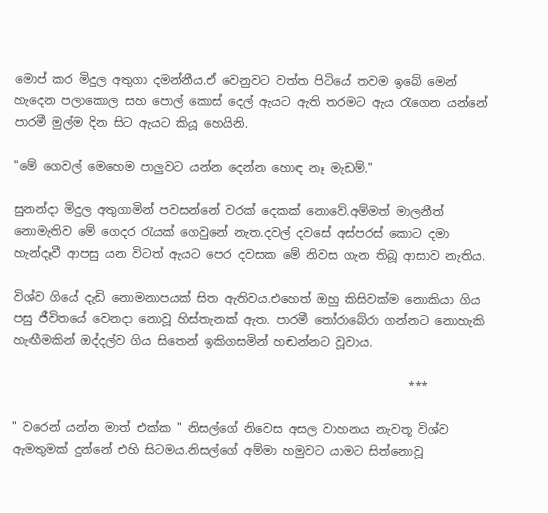මොප් කර මිදුල අතුගා දමන්නීය.ඒ වෙනුවට වත්ත පිටියේ තවම ඉබේ මෙන් හැදෙන පලාකොල සහ පොල් කොස් දෙල් ඇයට ඇති තරමට ඇය රැගෙන යන්නේ පාරමී මුල්ම දින සිට ඇයට කියූ හෙයිනි.

"මේ ගෙවල් මෙහෙම පාලුවට යන්න දෙන්න හොඳ නෑ මැඩම්."

සුනන්දා මිදුල අතුගාමින් පවසන්නේ වරක් දෙකක් නොවේ.අම්මත් මාලනීත් නොමැතිව මේ ගෙදර රැයක් ගෙවුනේ නැත.දවල් දවසේ අස්පරස් කොට දමා හැන්දෑවී ආපසු යන විටත් ඇයට පෙර දවසක මේ නිවස ගැන තිබූ ආසාව නැතිය.

විශ්ව ගියේ දැඩි නොමනාපයක් සිත ඇතිවය.එහෙත් ඔහු කිසිවක්ම නොකියා ගිය පසු ජීවිතයේ වෙනදා නොවූ හිස්තැනක් ඇත. පාරමී තෝරාබේරා ගන්නට නොහැකි හැඟීමකින් ඔද්දල්ව ගිය සිතෙන් ඉකිගසමින් හඬන්නට වූවාය.

                                                                  ***

" වරෙන් යන්න මාත් එක්ක " නිසල්ගේ නිවෙස අසල වාහනය නැවතූ විශ්ව ඇමතුමක් දුන්නේ එහි සිටමය.නිසල්ගේ අම්මා හමුවට යාමට සිත්නොවූ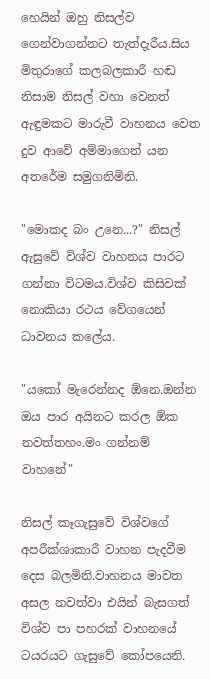හෙයින් ඔහු නිසල්ව ගෙන්වාගන්නට තැත්දැරීය.සිය මිතුරාගේ කලබලකාරී හඬ නිසාම නිසල් වහා වෙනත් ඇඳුමකට මාරුවී වාහනය වෙත දුව ආවේ අම්මාගෙන් යන අතරේම සමුගනිමිනි.

"මොකද බං උනෙ...?" නිසල් ඇසුවේ විශ්ව වාහනය පාරට ගන්නා විටමය.විශ්ව කිසිවක් නොකියා රථය වේගයෙන් ධාවනය කලේය.

"යකෝ මැරෙන්නද ඕනෙ.ඔන්න ඔය පාර අයිනට කරල ඕක නවත්තහං.මං ගන්නම් වාහනේ"

නිසල් කෑගැසුවේ විශ්වගේ අපරීක්ශාකාරී වාහන පැදවීම දෙස බලමිනි.වාහනය මාවත අසල නවත්වා එයින් බැසගත් විශ්ව පා පහරක් වාහනයේ ටයරයට ගැසුවේ කෝපයෙනි.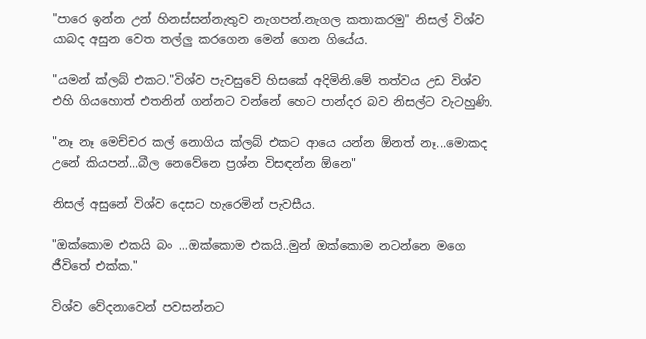"පාරෙ ඉන්න උන් හිනස්සන්නැතුව නැගපන්.නැගල කතාකරමු" නිසල් විශ්ව යාබද අසුන වෙත තල්ලු කරගෙන මෙන් ගෙන ගියේය.

"යමන් ක්ලබ් එකට."විශ්ව පැවසුවේ හිසකේ අදිමිනි.මේ තත්වය උඩ විශ්ව එහි ගියහොත් එතනින් ගන්නට වන්නේ හෙට පාන්දර බව නිසල්ට වැටහුණි.

"නෑ නෑ මෙච්චර කල් නොගිය ක්ලබ් එකට ආයෙ යන්න ඕනත් නෑ...මොකද උනේ කියපන්...බීල නෙවේනෙ ප්‍රශ්න විසඳන්න ඕනෙ"

නිසල් අසුනේ විශ්ව දෙසට හැරෙමින් පැවසීය.

"ඔක්කොම එකයි බං ...ඔක්කොම එකයි..මුන් ඔක්කොම නටන්නෙ මගෙ ජීවිතේ එක්ක."

විශ්ව වේදනාවෙන් පවසන්නට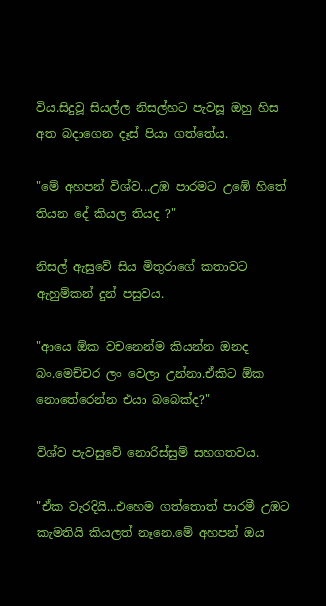විය.සිදුවූ සියල්ල නිසල්හට පැවසූ ඔහු හිස අත බදාගෙන දෑස් පියා ගත්තේය.

"මේ අහපන් විශ්ව...උඹ පාරමට උඹේ හිතේ තියන දේ කියල තියද ?"

නිසල් ඇසුවේ සිය මිතුරාගේ කතාවට ඇහුම්කන් දුන් පසුවය.

"ආයෙ ඕක වචනෙන්ම කියන්න ඔනද බං.මෙච්චර ලං වෙලා උන්නා.ඒකිට ඕක නොතේරෙන්න එයා බබෙක්ද?"

විශ්ව පැවසුවේ නොරිස්සුම් සහගතවය.

"ඒක වැරදියි...එහෙම ගත්තොත් පාරමී උඹට කැමතියි කියලත් නෑනෙ.මේ අහපන් ඔය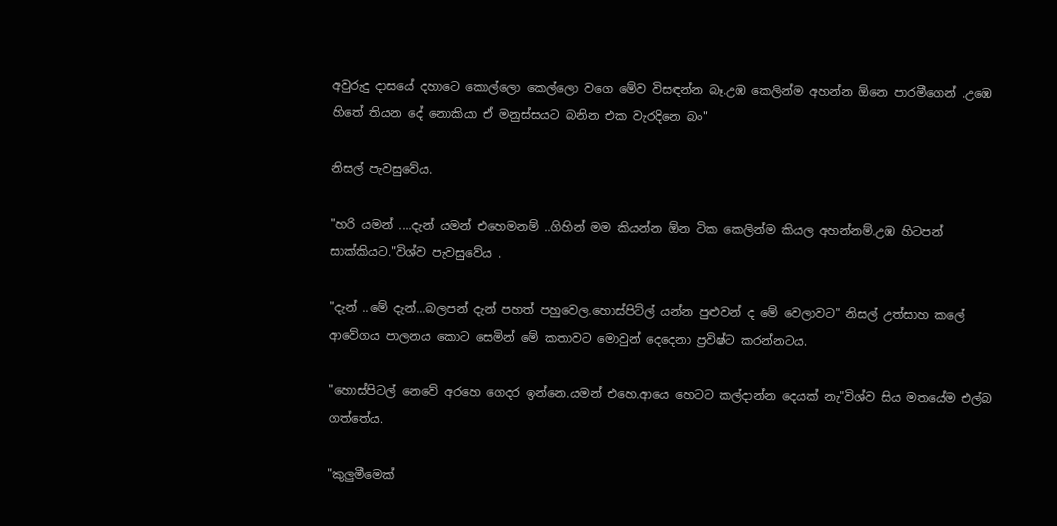අවුරුදු දාසයේ දහාටෙ කොල්ලො කෙල්ලො වගෙ මේව විසඳන්න බෑ.උඹ කෙලින්ම අහන්න ඕනෙ පාරමීගෙන් .උඹෙ හිතේ තියන දේ නොකියා ඒ මනුස්සයට බනින එක වැරදිනෙ බං"

නිසල් පැවසුවේය.

"හරි යමන් ....දැන් යමන් එහෙමනම් ..ගිහින් මම කියන්න ඕන ටික කෙලින්ම කියල අහන්නම්.උඹ හිටපන් සාක්කියට."විශ්ව පැවසුවේය .

"දැන් ..මේ දැන්...බලපන් දැන් පහත් පහුවෙල.හොස්පිට්ල් යන්න පුළුවන් ද මේ වෙලාවට" නිසල් උත්සාහ කලේ ආවේගය පාලනය කොට සෙමින් මේ කතාවට මොවුන් දෙදෙනා ප්‍රවිෂ්ට කරන්නටය.

"හොස්පිටල් නෙවේ අරහෙ ගෙදර ඉන්නෙ.යමන් එහෙ.ආයෙ හෙටට කල්දාන්න දෙයක් නැ"විශ්ව සිය මතයේම එල්බ ගත්තේය.

"කුලුමීමෙක්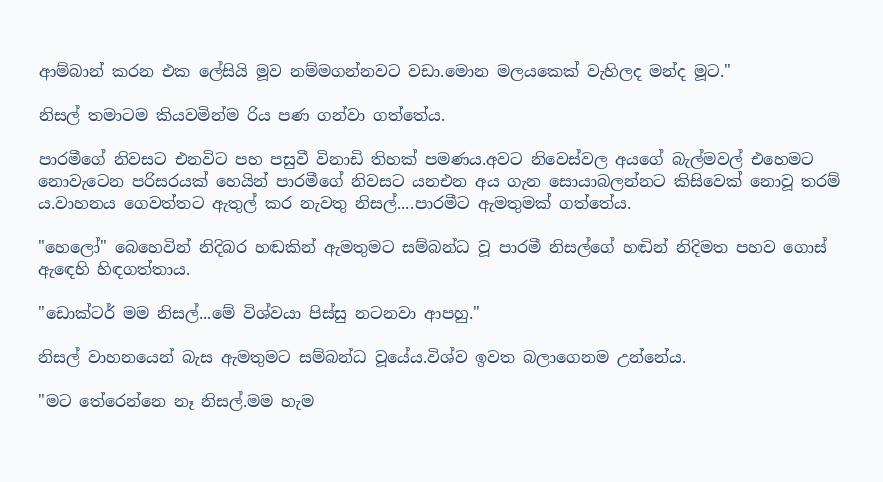ආම්බාන් කරන එක ලේසියි මූව නම්මගන්නවට වඩා.මොන මලයකෙක් වැහිලද මන්ද මූට."

නිසල් තමාටම කියවමින්ම රිය පණ ගන්වා ගත්තේය.

පාරමීගේ නිවසට එනවිට පහ පසුවී විනාඩි තිහක් පමණය.අවට නිවෙස්වල අයගේ බැල්මවල් එහෙමට නොවැටෙන පරිසරයක් හෙයින් පාරමීගේ නිවසට යනඑන අය ගැන සොයාබලන්නට කිසිවෙක් නොවූ තරම් ය.වාහනය ගෙවත්තට ඇතුල් කර නැවතු නිසල්....පාරමීට ඇමතුමක් ගත්තේය.

"හෙලෝ" බෙහෙවින් නිදිබර හඬකින් ඇමතුමට සම්බන්ධ වූ පාරමී නිසල්ගේ හඬින් නිදිමත පහව ගොස් ඇඳෙහි හිඳගත්තාය.

"ඩොක්ටර් මම නිසල්...මේ විශ්වයා පිස්සු නටනවා ආපහු."

නිසල් වාහනයෙන් බැස ඇමතුමට සම්බන්ධ වූයේය.විශ්ව ඉවත බලාගෙනම උන්නේය.

"මට තේරෙන්නෙ නෑ නිසල්.මම හැම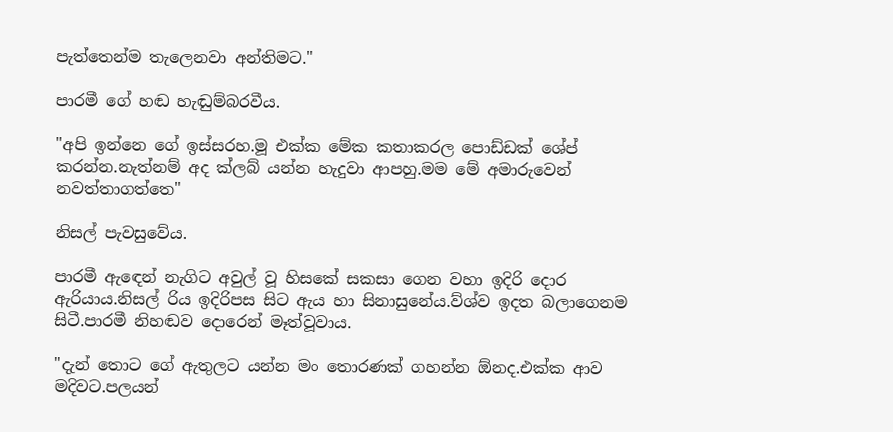පැත්තෙන්ම තැලෙනවා අන්තිමට."

පාරමී ගේ හඬ හැඬුම්බරවීය.

"අපි ඉන්නෙ ගේ ඉස්සරහ.මූ එක්ක මේක කතාකරල පොඩ්ඩක් ශේප් කරන්න.නැත්නම් අද ක්ලබ් යන්න හැදුවා ආපහු.මම මේ අමාරුවෙන් නවත්තාගත්තෙ"

නිසල් පැවසුවේය.

පාරමී ඇඳෙන් නැගිට අවුල් වූ හිසකේ සකසා ගෙන වහා ඉදිරි දොර ඇරියාය.නිසල් රිය ඉදිරිපස සිට ඇය හා සිනාසුනේය.ව්ශ්ව ඉදත බලාගෙනම සිටී.පාරමී නිහඬව දොරෙන් මෑත්වූවාය.

"දැන් තොට ගේ ඇතුලට යන්න මං තොරණක් ගහන්න ඕනද.එක්ක ආව මදිවට.පලයන්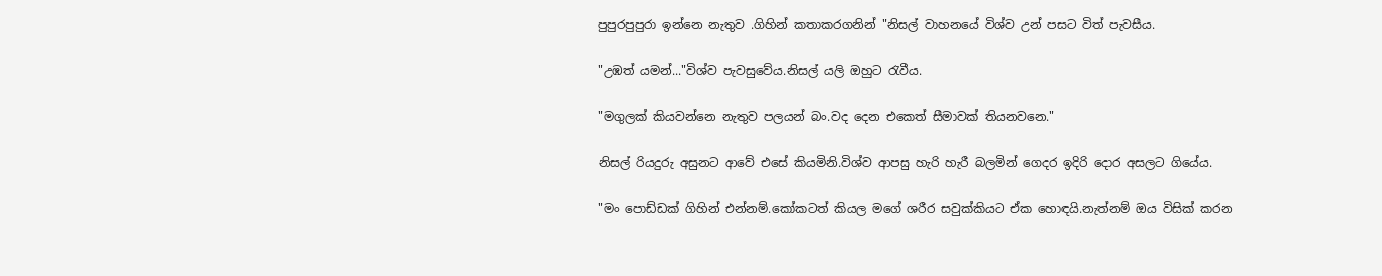පුපුරපුපුරා ඉන්නෙ නැතුව .ගිහින් කතාකරගනින් "නිසල් වාහනයේ විශ්ව උන් පසට විත් පැවසීය.

"උඹත් යමන්..."විශ්ව පැවසුවේය.නිසල් යලි ඔහුට රැවීය.

"මගුලක් කියවන්නෙ නැතුව පලයන් බං.වද දෙන එකෙත් සීමාවක් තියනවනෙ."

නිසල් රියදුරු අසුනට ආවේ එසේ කියමිනි.විශ්ව ආපසු හැරි හැරී බලමින් ගෙදර ඉදිරි දොර අසලට ගියේය.

"මං පොඩ්ඩක් ගිහින් එන්නම්.කෝකටත් කියල මගේ ශරීර සවුක්කියට ඒක හොඳයි.නැත්නම් ඔය විසික් කරන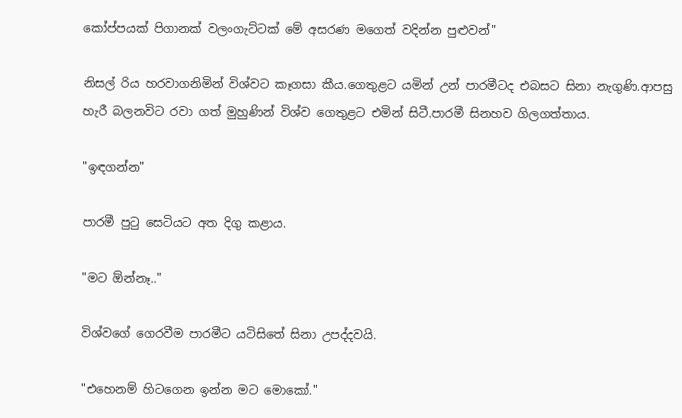කෝප්පයක් පිගානක් වලංගැට්ටක් මේ අසරණ මගෙත් වදින්න පුළුවන්"

නිසල් රිය හරවාගනිමින් විශ්වට කෑගසා කීය.ගෙතුළට යමින් උන් පාරමීටද එබසට සිනා නැගුණි.ආපසු හැරී බලනවිට රවා ගත් මුහුණින් විශ්ව ගෙතුළට එමින් සිටී.පාරමී සිනහව ගිලගත්තාය.

"ඉඳගන්න"

පාරමී පුටු සෙටියට අත දිගු කළාය.

"මට ඕන්නෑ.."

විශ්වගේ ගෙරවීම පාරමීට යටිසිතේ සිනා උපද්දවයි.

"එහෙනම් හිටගෙන ඉන්න මට මොකෝ."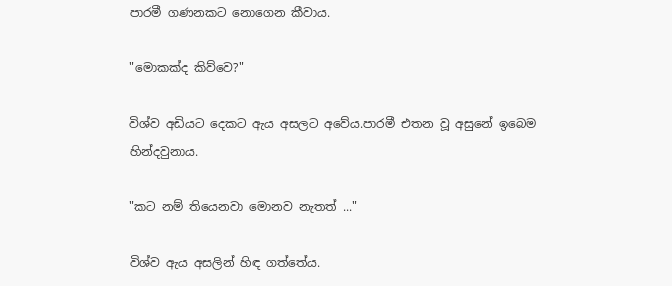පාරමී ගණනකට නොගෙන කීවාය.

"මොකක්ද කිව්වෙ?"

විශ්ව අඩියට දෙකට ඇය අසලට අවේය.පාරමී එතන වූ අසුනේ ඉබෙම හින්දවුනාය.

"කට නම් තියෙනවා මොනව නැතත් ..."

විශ්ව ඇය අසලින් හිඳ ගත්තේය.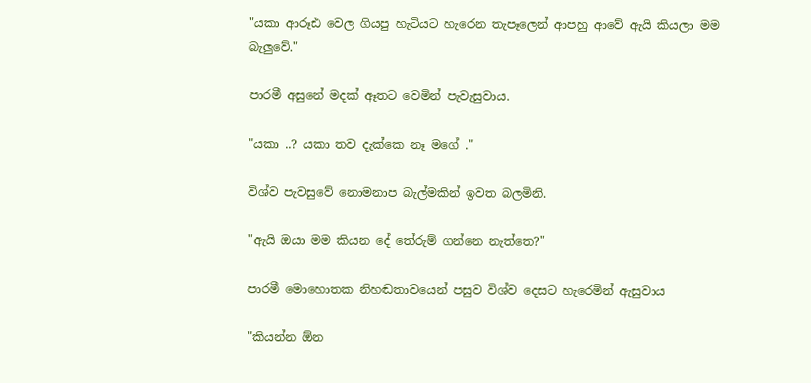"යකා ආරූඪ වෙල ගියපු හැටියට හැරෙන තැපෑලෙන් ආපහු ආවේ ඇයි කියලා මම බැලුවේ."

පාරමී අසුනේ මදක් ඈතට වෙමින් පැවැසුවාය.

"යකා ..? යකා තව දැක්කෙ නෑ මගේ ."

විශ්ව පැවසුවේ නොමනාප බැල්මකින් ඉවත බලමිනි.

"ඇයි ඔයා මම කියන දේ තේරුම් ගන්නෙ නැත්තෙ?"

පාරමී මොහොතක නිහඬතාවයෙන් පසුව විශ්ව දෙසට හැරෙමින් ඇසුවාය

"කියන්න ඕන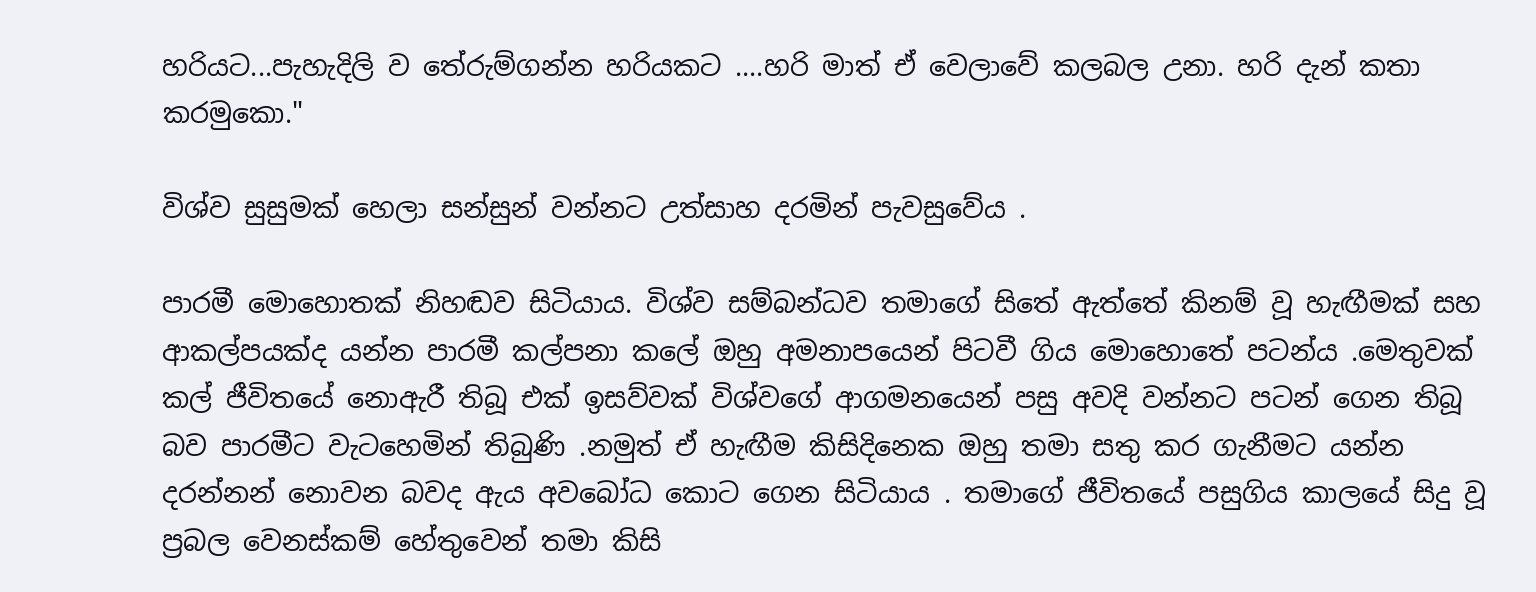හරියට...පැහැදිලි ව තේරුම්ගන්න හරියකට ....හරි මාත් ඒ වෙලාවේ කලබල උනා. හරි දැන් කතා කරමුකො."

විශ්ව සුසුමක් හෙලා සන්සුන් වන්නට උත්සාහ දරමින් පැවසුවේය .

පාරමී මොහොතක් නිහඬව සිටියාය. විශ්ව සම්බන්ධව තමාගේ සිතේ ඇත්තේ කිනම් වූ හැඟීමක් සහ ආකල්පයක්ද යන්න පාරමී කල්පනා කලේ ඔහු අමනාපයෙන් පිටවී ගිය මොහොතේ පටන්ය .මෙතුවක් කල් ජීවිතයේ නොඇරී තිබූ එක් ඉසව්වක් විශ්වගේ ආගමනයෙන් පසු අවදි වන්නට පටන් ගෙන තිබූ බව පාරමීට වැටහෙමින් තිබුණි .නමුත් ඒ හැඟීම කිසිදිනෙක ඔහු තමා සතු කර ගැනීමට යන්න දරන්නන් නොවන බවද ඇය අවබෝධ කොට ගෙන සිටියාය . තමාගේ ජීවිතයේ පසුගිය කාලයේ සිදු වූ ප්‍රබල වෙනස්කම් හේතුවෙන් තමා කිසි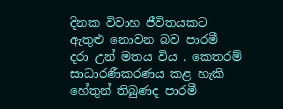දිනක විවාහ ජීවිතයකට ඇතුළු නොවන බව පාරමී දරා උන් මතය විය . කෙතරම් සාධාරණීකරණය කළ හැකි හේතුන් තිබුණද පාරමී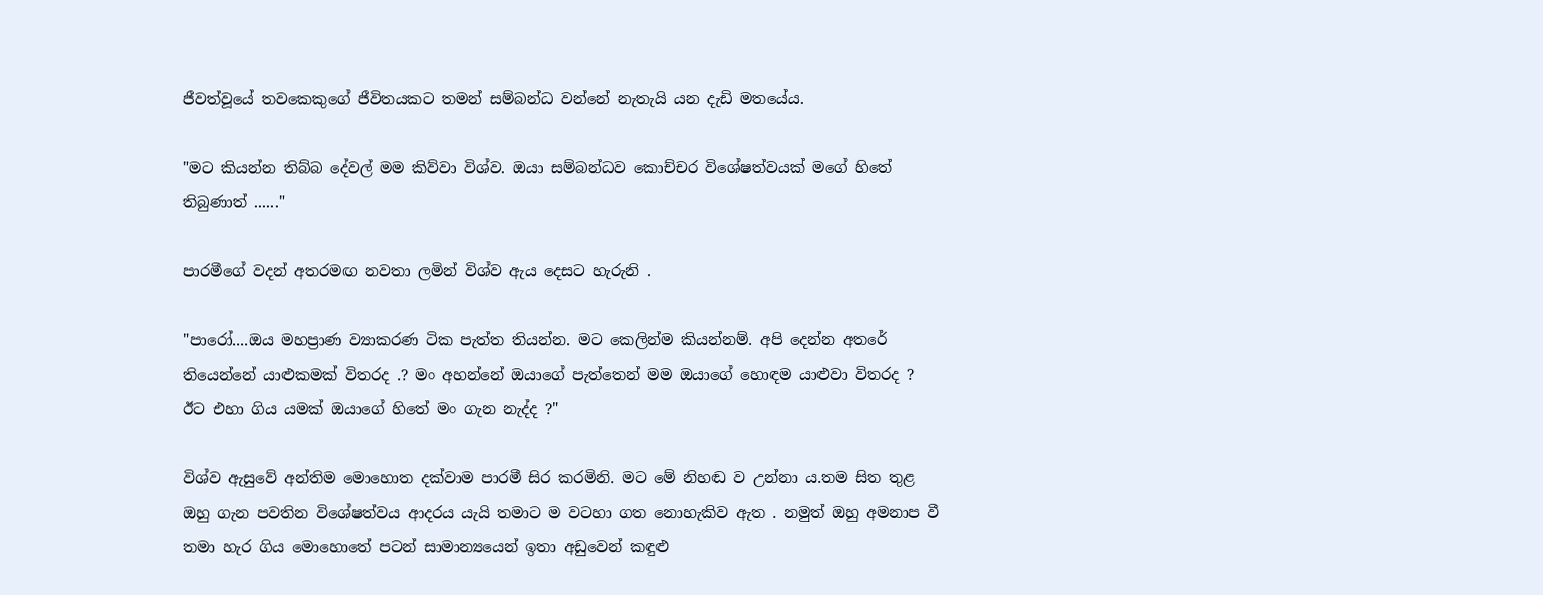ජීවත්වූයේ තවකෙකුගේ ජීවිතයකට තමන් සම්බන්ධ වන්නේ නැතැයි යන දැඩි මතයේය.

"මට කියන්න තිබ්බ දේවල් මම කිව්වා විශ්ව. ඔයා සම්බන්ධව කොච්චර විශේෂත්වයක් මගේ හිතේ තිබුණාත් ......"

පාරමීගේ වදන් අතරමඟ නවතා ලමින් විශ්ව ඇය දෙසට හැරුනි .

"පාරෝ....ඔය මහප්‍රාණ ව්‍යාකරණ ටික පැත්ත තියන්න. මට කෙලින්ම කියන්නම්. අපි දෙන්න අතරේ තියෙන්නේ යාළුකමක් විතරද .? මං අහන්නේ ඔයාගේ පැත්තෙන් මම ඔයාගේ හොඳම යාළුවා විතරද ? ඊට එහා ගිය යමක් ඔයාගේ හිතේ මං ගැන නැද්ද ?"

විශ්ව ඇසුවේ අන්තිම මොහොත දක්වාම පාරමී සිර කරමිනි. මට මේ නිහඬ ව උන්නා ය.තම සිත තුළ ඔහු ගැන පවතින විශේෂත්වය ආදරය යැයි තමාට ම වටහා ගත නොහැකිව ඇත . නමුත් ඔහු අමනාප වී තමා හැර ගිය මොහොතේ පටන් සාමාන්‍යයෙන් ඉතා අඩුවෙන් කඳුළු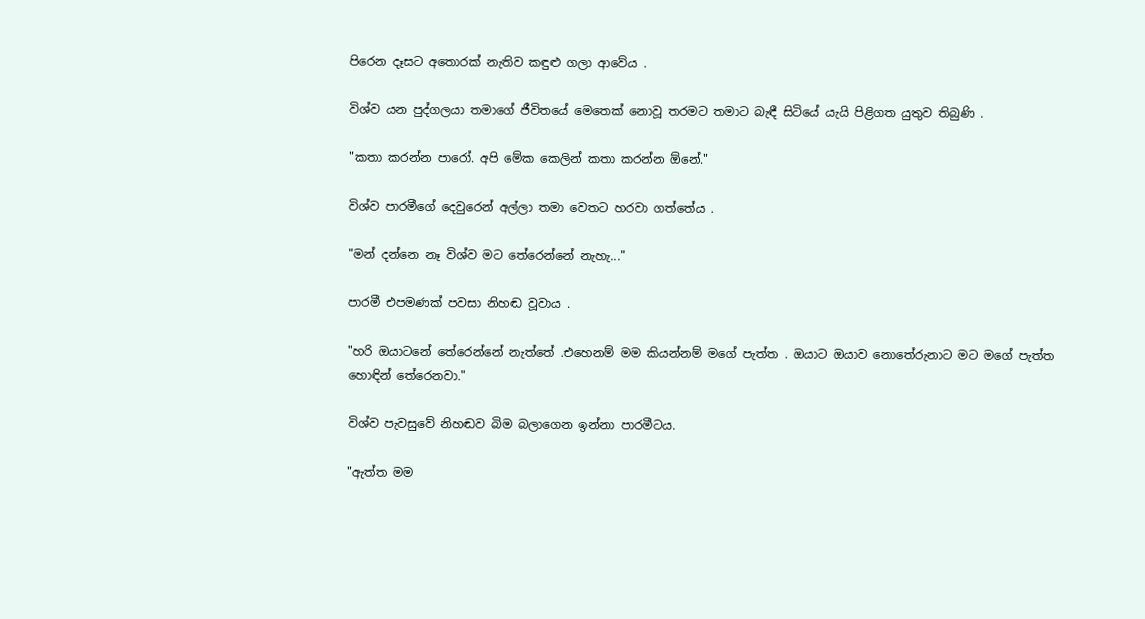පිරෙන දෑසට අතොරක් නැතිව කඳුළු ගලා ආවේය .

විශ්ව යන පුද්ගලයා තමාගේ ජීවිතයේ මෙතෙක් නොවූ තරමට තමාට බැඳී සිටියේ යැයි පිළිගත යුතුව තිබුණි .

"කතා කරන්න පාරෝ. අපි මේක කෙලින් කතා කරන්න ඕනේ."

විශ්ව පාරමීගේ දෙවුරෙන් අල්ලා තමා වෙතට හරවා ගත්තේය .

"මන් දන්නෙ නෑ විශ්ව මට තේරෙන්නේ නැහැ..."

පාරමී එපමණක් පවසා නිහඬ වූවාය .

"හරි ඔයාටනේ තේරෙන්නේ නැත්තේ .එහෙනම් මම කියන්නම් මගේ පැත්ත . ඔයාට ඔයාව නොතේරුනාට මට මගේ පැත්ත හොඳින් තේරෙනවා."

විශ්ව පැවසුවේ නිහඬව බිම බලාගෙන ඉන්නා පාරමීටය.

"ඇත්ත මම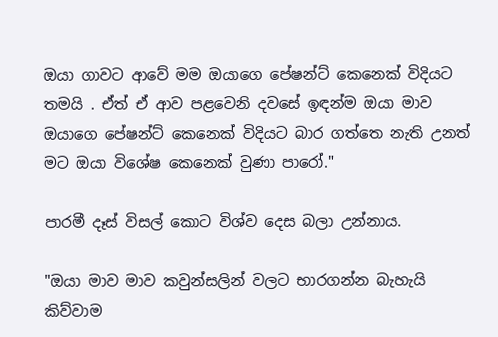ඔයා ගාවට ආවේ මම ඔයාගෙ පේෂන්ට් කෙනෙක් විදියට තමයි . ඒත් ඒ ආව පළවෙනි දවසේ ඉඳන්ම ඔයා මාව ඔයාගෙ පේෂන්ට් කෙනෙක් විදියට බාර ගත්තෙ නැති උනත් මට ඔයා විශේෂ කෙනෙක් වුණා පාරෝ."

පාරමී දෑස් විසල් කොට විශ්ව දෙස බලා උන්නාය.

"ඔයා මාව මාව කවුන්සලින් වලට භාරගන්න බැහැයි කිව්වාම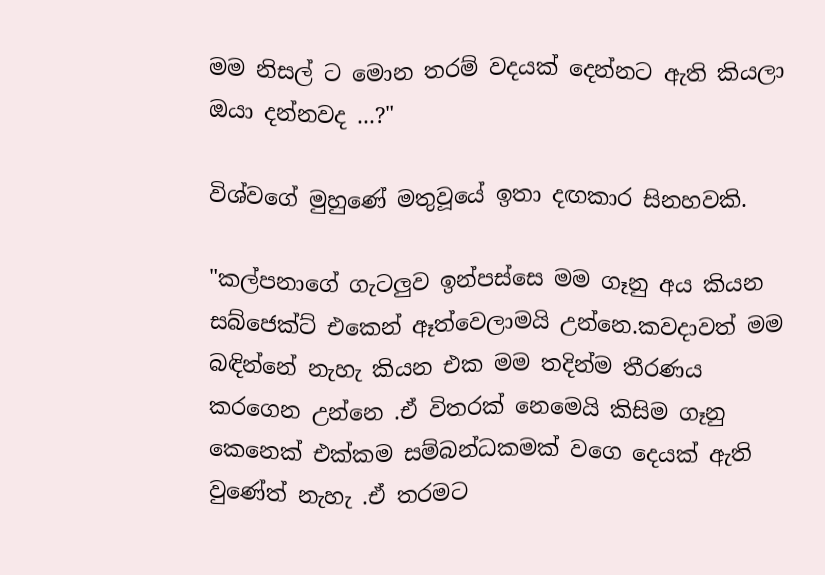මම නිසල් ට මොන තරම් වදයක් දෙන්නට ඇති කියලා ඔයා දන්නවද ...?"

විශ්වගේ මුහුණේ මතුවූයේ ඉතා දඟකාර සිනහවකි.

"කල්පනාගේ ගැටලුව ඉන්පස්සෙ මම ගෑනු අය කියන සබ්ජෙක්ට් එකෙන් ඈත්වෙලාමයි උන්නෙ.කවදාවත් මම බඳින්නේ නැහැ කියන එක මම තදින්ම තීරණය කරගෙන උන්නෙ .ඒ විතරක් නෙමෙයි කිසිම ගෑනු කෙනෙක් එක්කම සම්බන්ධකමක් වගෙ දෙයක් ඇති වුණේත් නැහැ .ඒ තරමට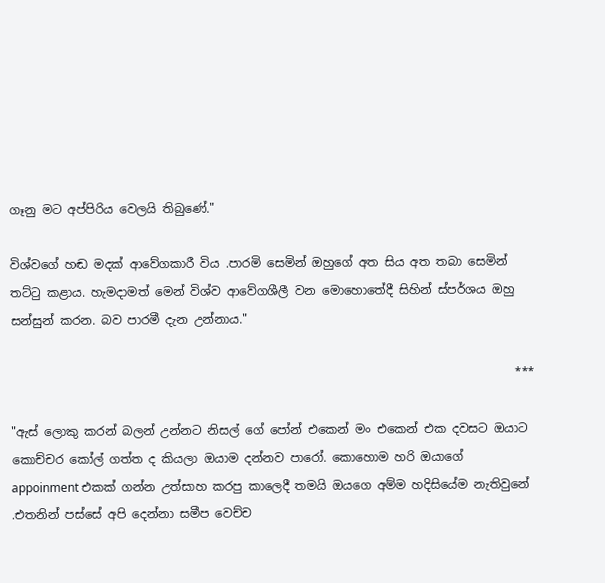ගෑනු මට අප්පිරිය වෙලයි තිබුණේ."

විශ්වගේ හඬ මදක් ආවේගකාරී විය .පාරමි සෙමින් ඔහුගේ අත සිය අත තබා සෙමින් තට්ටු කළාය. හැමදාමත් මෙන් විශ්ව ආවේගශීලී වන මොහොතේදී සිහින් ස්පර්ශය ඔහු සන්සුන් කරන. බව පාරමී දැන උන්නාය."

                                                                                    ***

"ඇස් ලොකු කරන් බලන් උන්නට නිසල් ගේ පෝන් එකෙන් මං එකෙන් එක දවසට ඔයාට කොච්චර කෝල් ගත්ත ද කියලා ඔයාම දන්නව පාරෝ. කොහොම හරි ඔයාගේ appoinment එකක් ගන්න උත්සාහ කරපු කාලෙදී තමයි ඔයගෙ අම්ම හදිසියේම නැතිවුනේ .එතනින් පස්සේ අපි දෙන්නා සමීප වෙච්ච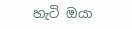හැටි ඔයා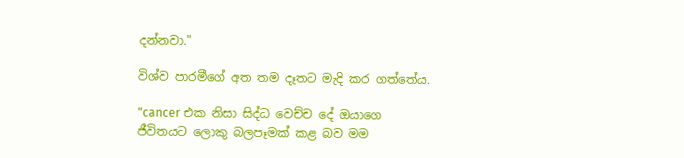දන්නවා."

විශ්ව පාරමීගේ අත තම දෑතට මැදි කර ගත්තේය.

"cancer එක නිසා සිද්ධ වෙච්ච දේ ඔයාගෙ ජීවිතයට ලොකු බලපෑමක් කළ බව මම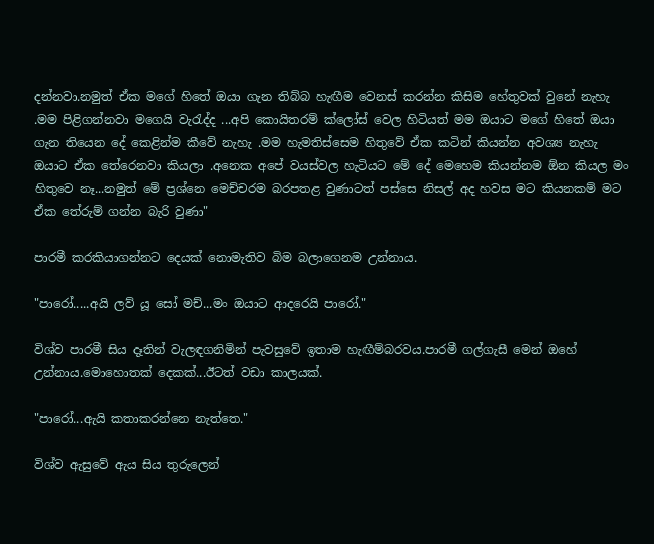දන්නවා.නමුත් ඒක මගේ හිතේ ඔයා ගැන තිබ්බ හැඟීම වෙනස් කරන්න කිසිම හේතුවක් වුනේ නැහැ .මම පිළිගන්නවා මගෙයි වැරැද්ද ...අපි කොයිතරම් ක්ලෝස් වෙල හිටියත් මම ඔයාට මගේ හිතේ ඔයා ගැන තියෙන දේ කෙළින්ම කීවේ නැහැ .මම හැමතිස්සෙම හිතුවේ ඒක කටින් කියන්න අවශ්‍ය නැහැ ඔයාට ඒක තේරෙනවා කියලා .අනෙක අපේ වයස්වල හැටියට මේ දේ මෙහෙම කියන්නම ඕන කියල මං හිතුවෙ නෑ...නමුත් මේ ප්‍රශ්නෙ මෙච්චරම බරපතළ වුණාටත් පස්සෙ නිසල් අද හවස මට කියනකම් මට ඒක තේරුම් ගන්න බැරි වුණා"

පාරමී කරකියාගන්නට දෙයක් නොමැතිව බිම බලාගෙනම උන්නාය.

"පාරෝ.....අයි ලව් යූ සෝ මච්...මං ඔයාට ආදරෙයි පාරෝ."

විශ්ව පාරමී සිය දෑතින් වැලඳගනිමින් පැවසුවේ ඉතාම හැඟීම්බරවය.පාරමී ගල්ගැසී මෙන් ඔහේ උන්නාය.මොහොතක් දෙකක්...ඊටත් වඩා කාලයක්.

"පාරෝ...ඇයි කතාකරන්නෙ නැත්තෙ."

විශ්ව ඇසුවේ ඇය සිය තුරුලෙන්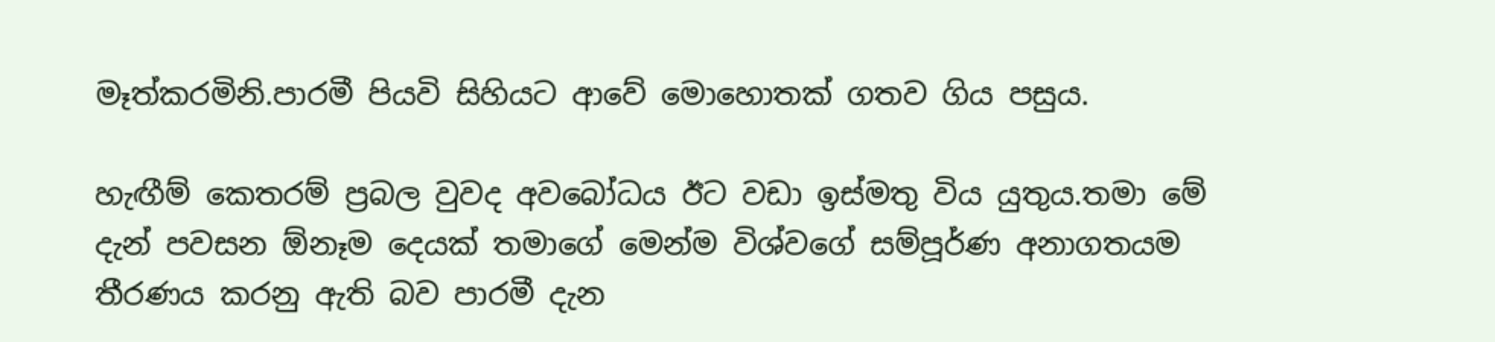මෑත්කරමිනි.පාරමී පියවි සිහියට ආවේ මොහොතක් ගතව ගිය පසුය.

හැඟීම් කෙතරම් ප්‍රබල වුවද අවබෝධය ඊට වඩා ඉස්මතු විය යුතුය.තමා මේ දැන් පවසන ඕනෑම දෙයක් තමාගේ මෙන්ම විශ්වගේ සම්පූර්ණ අනාගතයම තීරණය කරනු ඇති බව පාරමී දැන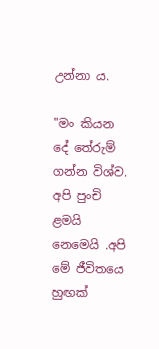උන්නා ය.

"මං කියන දේ තේරුම් ගන්න විශ්ව. අපි පුංචි ළමයි නෙමෙයි .අපි මේ ජීවිතයෙ හුඟක්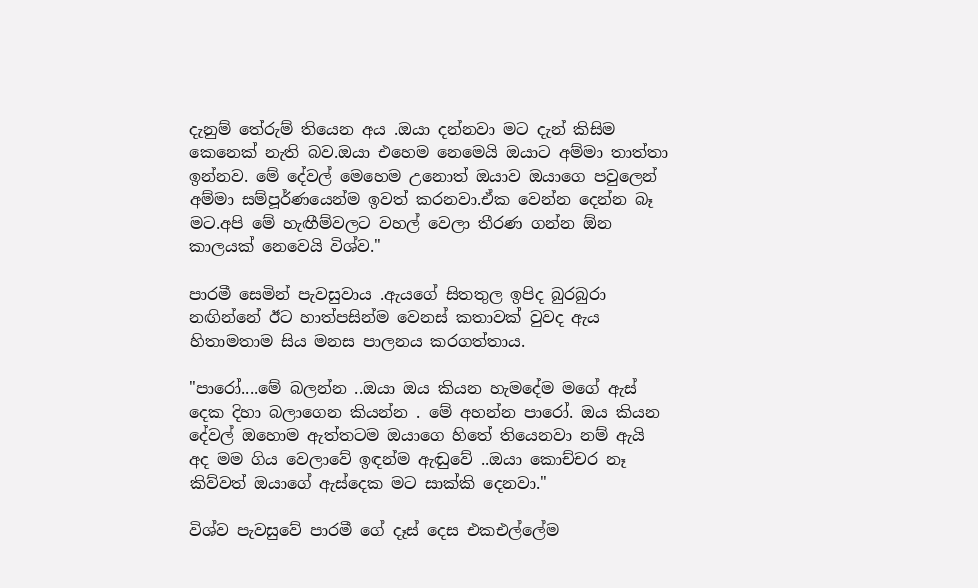දැනුම් තේරුම් තියෙන අය .ඔයා දන්නවා මට දැන් කිසිම කෙනෙක් නැති බව.ඔයා එහෙම නෙමෙයි ඔයාට අම්මා තාත්තා ඉන්නව. මේ දේවල් මෙහෙම උනොත් ඔයාව ඔයාගෙ පවුලෙන් අම්මා සම්පූර්ණයෙන්ම ඉවත් කරනවා.ඒක වෙන්න දෙන්න බෑ මට.අපි මේ හැඟීම්වලට වහල් වෙලා තීරණ ගන්න ඕන කාලයක් නෙවෙයි විශ්ව."

පාරමී සෙමින් පැවසුවාය .ඇයගේ සිතතුල ඉපිද බුරබුරා නඟින්නේ ඊට හාත්පසින්ම වෙනස් කතාවක් වුවද ඇය හිතාමතාම සිය මනස පාලනය කරගත්තාය.

"පාරෝ....මේ බලන්න ..ඔයා ඔය කියන හැමදේම මගේ ඇස් දෙක දිහා බලාගෙන කියන්න . මේ අහන්න පාරෝ. ඔය කියන දේවල් ඔහොම ඇත්තටම ඔයාගෙ හිතේ තියෙනවා නම් ඇයි අද මම ගිය වෙලාවේ ඉඳන්ම ඇඬුවේ ..ඔයා කොච්චර නෑ කිව්වත් ඔයාගේ ඇස්දෙක මට සාක්කි දෙනවා."

විශ්ව පැවසුවේ පාරමී ගේ දෑස් දෙස එකඑල්ලේම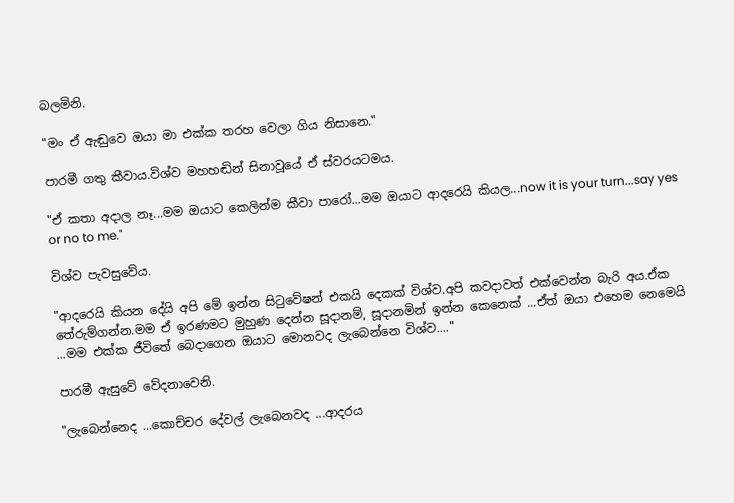බලමිනි.

"මං ඒ ඇඬුවෙ ඔයා මා එක්ක තරහ වෙලා ගිය නිසානෙ."

පාරමී ගතු කීවාය.විශ්ව මහහඬින් සිනාවූයේ ඒ ස්වරයටමය.

"ඒ කතා අදාල නෑ...මම ඔයාට කෙලින්ම කීවා පාරෝ...මම ඔයාට ආදරෙයි කියල...now it is your turn...say yes or no to me."

විශ්ව පැවසුවේය.

"ආදරෙයි කියන දේයි අපි මේ ඉන්න සිටුවේෂන් එකයි දෙකක් විශ්ව.අපි කවදාවත් එක්වෙන්න බැරි අය.ඒක තේරුම්ගන්න.මම ඒ ඉරණමට මුහුණ දෙන්න සූදානම්, සූදානමින් ඉන්න කෙනෙක් ...ඒත් ඔයා එහෙම නෙමෙයි ...මම එක්ක ජීවිතේ බෙදාගෙන ඔයාට මොනවද ලැබෙන්නෙ විශ්ව...."

පාරමී ඇසුවේ වේදනාවෙනි.

"ලැබෙන්නෙද ...කොච්චර දේවල් ලැබෙනවද ...ආදරය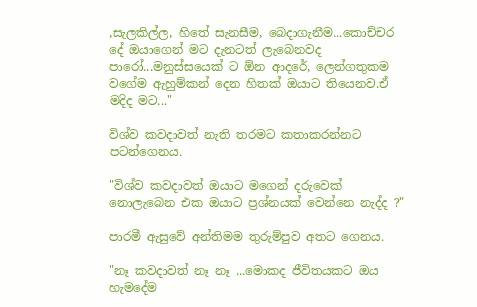,සැලකිල්ල, හිතේ සැනසීම, බෙදාගැනීම...කොච්චර දේ ඔයාගෙන් මට දැනටත් ලැබෙනවද පාරෝ...මනුස්සයෙක් ට ඕන ආදරේ, ලෙන්ගතුකම වගේම ඇහුම්කන් දෙන හිතක් ඔයාට තියෙනව.ඒ මදිද මට..."

විශ්ව කවදාවත් නැති තරමට කතාකරන්නට පටන්ගෙනය.

"විශ්ව කවදාවත් ඔයාට මගෙන් දරුවෙක් නොලැබෙන එක ඔයාට ප්‍රශ්නයක් වෙන්නෙ නැද්ද ?"

පාරමී ඇසුවේ අන්තිමම තුරුම්පුව අතට ගෙනය.

"නෑ කවදාවත් නෑ නෑ ...මොකද ජීවිතයකට ඔය හැමදේම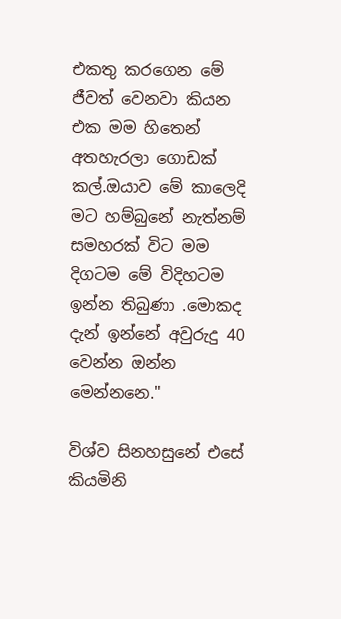එකතු කරගෙන මේ ජීවත් වෙනවා කියන එක මම හිතෙන් අතහැරලා ගොඩක් කල්.ඔයාව මේ කාලෙදි මට හම්බුනේ නැත්නම් සමහරක් විට මම දිගටම මේ විදිහටම ඉන්න තිබුණා .මොකද දැන් ඉන්නේ අවුරුදු 40 වෙන්න ඔන්න මෙන්නනෙ."

විශ්ව සිනහසුනේ එසේ කියමිනි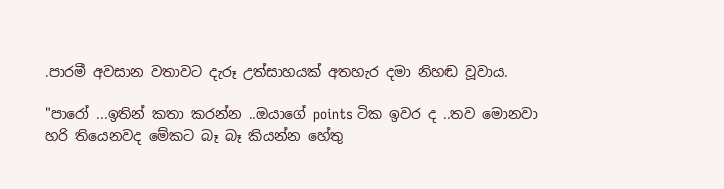.පාරමී අවසාන වතාවට දැරූ උත්සාහයක් අතහැර දමා නිහඬ වූවාය.

"පාරෝ ...ඉතින් කතා කරන්න ..ඔයාගේ points ටික ඉවර ද ..තව මොනවා හරි තියෙනවද මේකට බෑ බෑ කියන්න හේතු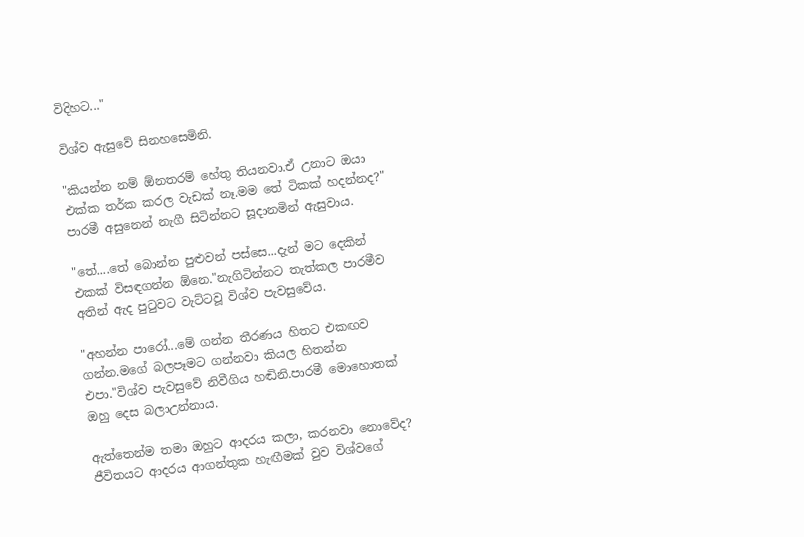විදිහට..."

විශ්ව ඇසුවේ සිනහසෙමිනි.

"කියන්න නම් ඕනතරම් හේතු තියනවා.ඒ උනාට ඔයා එක්ක තර්ක කරල වැඩක් නෑ.මම තේ ටිකක් හදන්නද?" පාරමී අසුනෙන් නැගී සිටින්නට සූදානමින් ඇසුවාය.

"තේ....තේ බොන්න පුළුවන් පස්සෙ...දැන් මට දෙකින් එකක් විසඳගන්න ඕනෙ."නැගිටින්නට තැත්කල පාරමීව අතින් ඇද පුටුවට වැට්ටවූ විශ්ව පැවසුවේය.

"අහන්න පාරෝ...මේ ගන්න තීරණය හිතට එකඟව ගන්න.මගේ බලපෑමට ගන්නවා කියල හිතන්න එපා."විශ්ව පැවසුවේ නිවීගිය හඬිනි.පාරමී මොහොතක් ඔහු දෙස බලාඋන්නාය.

ඇත්තෙන්ම තමා ඔහුට ආදරය කලා, කරනවා නොවේද? ජීවිතයට ආදරය ආගන්තුක හැඟීමක් වුව විශ්වගේ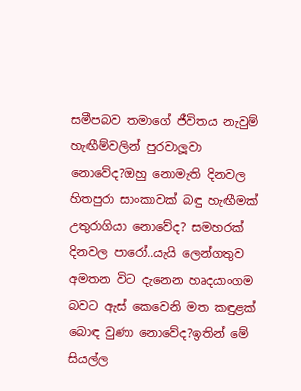සමීපබව තමාගේ ජීවිතය නැවුම් හැඟීම්වලින් පුරවාලූවා නොවේද?ඔහු නොමැති දිනවල හිතපුරා සාංකාවක් බඳු හැඟීමක් උතුරාගියා නොවේද? සමහරක් දිනවල පාරෝ..යැයි ලෙන්ගතුව අමතන විට දැනෙන හෘදයාංගම බවට ඇස් කෙවෙනි මත කඳුළක් බොඳ වුණා නොවේද?ඉතින් මේ සියල්ල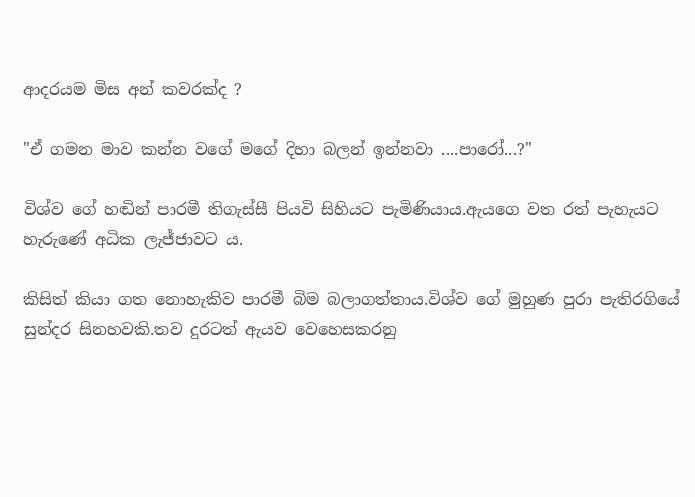ආදරයම මිස අන් කවරක්ද ?

"ඒ ගමන මාව කන්න වගේ මගේ දිහා බලන් ඉන්නවා ....පාරෝ...?"

විශ්ව ගේ හඬින් පාරමී තිගැස්සී පියවි සිහියට පැමිණියාය.ඇයගෙ වත රත් පැහැයට හැරුණේ අධික ලැජ්ජාවට ය.

කිසිත් කියා ගත නොහැකිව පාරමී බිම බලාගත්තාය.විශ්ව ගේ මුහුණ පුරා පැතිරගියේ සුන්දර සිනහවකි.තව දුරටත් ඇයව වෙහෙසකරනු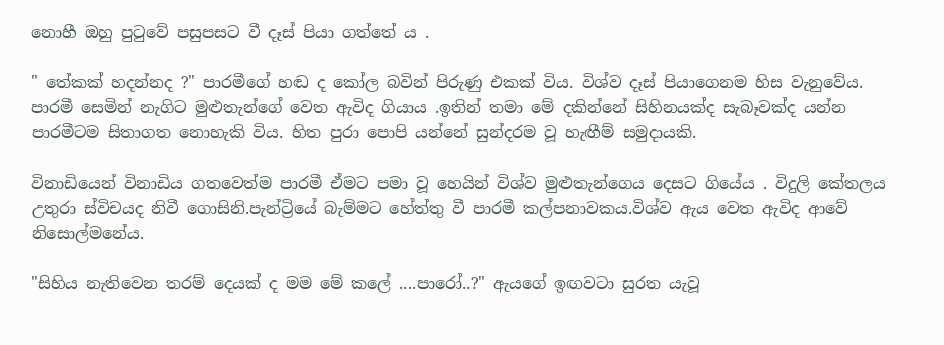නොහී ඔහු පුටුවේ පසුපසට වී දෑස් පියා ගත්තේ ය .

" තේකක් හදන්නද ?" පාරමීගේ හඬ ද කෝල බවින් පිරුණු එකක් විය. විශ්ව දෑස් පියාගෙනම හිස වැනුවේය. පාරමී සෙමින් නැගිට මුළුතැන්ගේ වෙත ඇවිද ගියාය .ඉතින් තමා මේ දකින්නේ සිහිනයක්ද සැබෑවක්ද යන්න පාරමීටම සිතාගත නොහැකි විය. හිත පුරා පොපි යන්නේ සුන්දරම වූ හැඟීම් සමුදායකි.

විනාඩියෙන් විනාඩිය ගතවෙත්ම පාරමී ඒමට පමා වූ හෙයින් විශ්ව මුළුතැන්ගෙය දෙසට ගියේය . විදුලි කේතලය උතුරා ස්විචයද නිවී ගොසිනි.පැන්ට්‍රියේ බැම්මට හේත්තු වී පාරමී කල්පනාවකය.විශ්ව ඇය වෙත ඇවිද ආවේ නිසොල්මනේය.

"සිහිය නැතිවෙන තරම් දෙයක් ද මම මේ කලේ ....පාරෝ..?" ඇයගේ ඉඟවටා සුරත යැවූ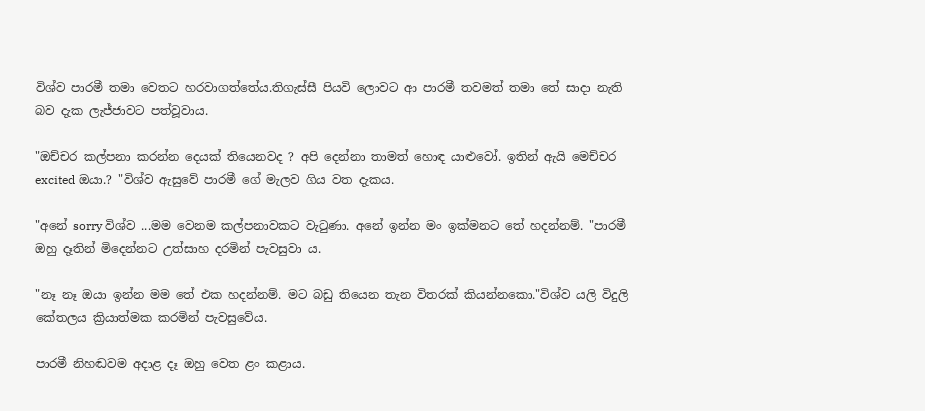විශ්ව පාරමී තමා වෙතට හරවාගත්තේය.තිගැස්සී පියවි ලොවට ආ පාරමී තවමත් තමා තේ සාදා නැති බව දැක ලැජ්ජාවට පත්වූවාය.

"ඔච්චර කල්පනා කරන්න දෙයක් තියෙනවද ? අපි දෙන්නා තාමත් හොඳ යාළුවෝ. ඉතින් ඇයි මෙච්චර excited ඔයා.? "විශ්ව ඇසුවේ පාරමී ගේ මැලව ගිය වත දැකය.

"අනේ sorry විශ්ව ...මම වෙනම කල්පනාවකට වැටුණා. අනේ ඉන්න මං ඉක්මනට තේ හදන්නම්. "පාරමී ඔහු දෑතින් මිදෙන්නට උත්සාහ දරමින් පැවසුවා ය.

"නෑ නෑ ඔයා ඉන්න මම තේ එක හදන්නම්. මට බඩු තියෙන තැන විතරක් කියන්නකො."විශ්ව යලි විදුලි කේතලය ක්‍රියාත්මක කරමින් පැවසුවේය.

පාරමී නිහඬවම අදාළ දෑ ඔහු වෙත ළං කළාය.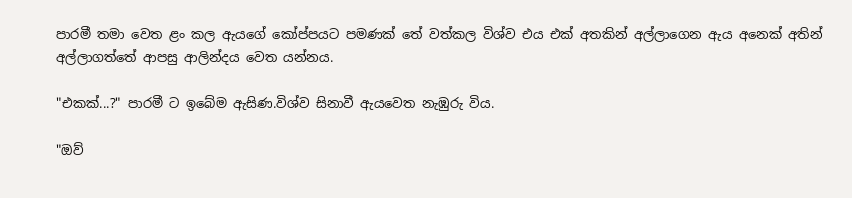පාරමී තමා වෙත ළං කල ඇයගේ කෝප්පයට පමණක් තේ වත්කල විශ්ව එය එක් අතකින් අල්ලාගෙන ඇය අනෙක් අතින් අල්ලාගත්තේ ආපසු ආලින්දය වෙත යන්නය.

"එකක්...?" පාරමී ට ඉබේම ඇසිණ.විශ්ව සිනාවී ඇයවෙත නැඹුරු විය.

"ඔව්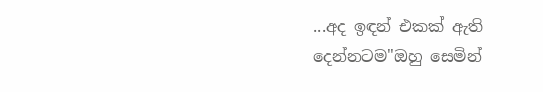...අද ඉඳන් එකක් ඇති දෙන්නටම"ඔහු සෙමින්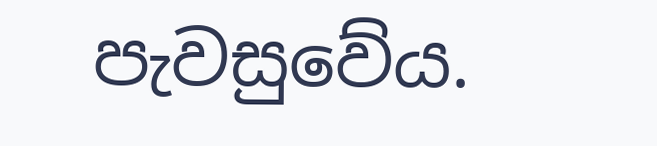පැවසුවේය.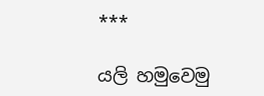***

යලි හමුවෙමු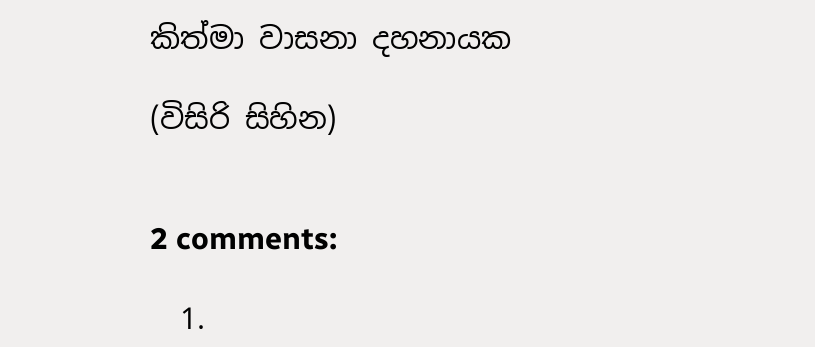කිත්මා වාසනා දහනායක

(විසිරි සිහින)


2 comments:

  1.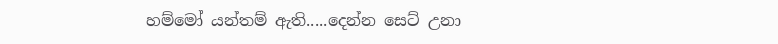හම්මෝ යන්තම් ඇති.....දෙන්න සෙට් උනා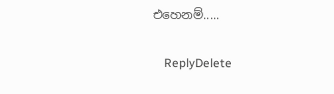එහෙනම්.....

    ReplyDelete